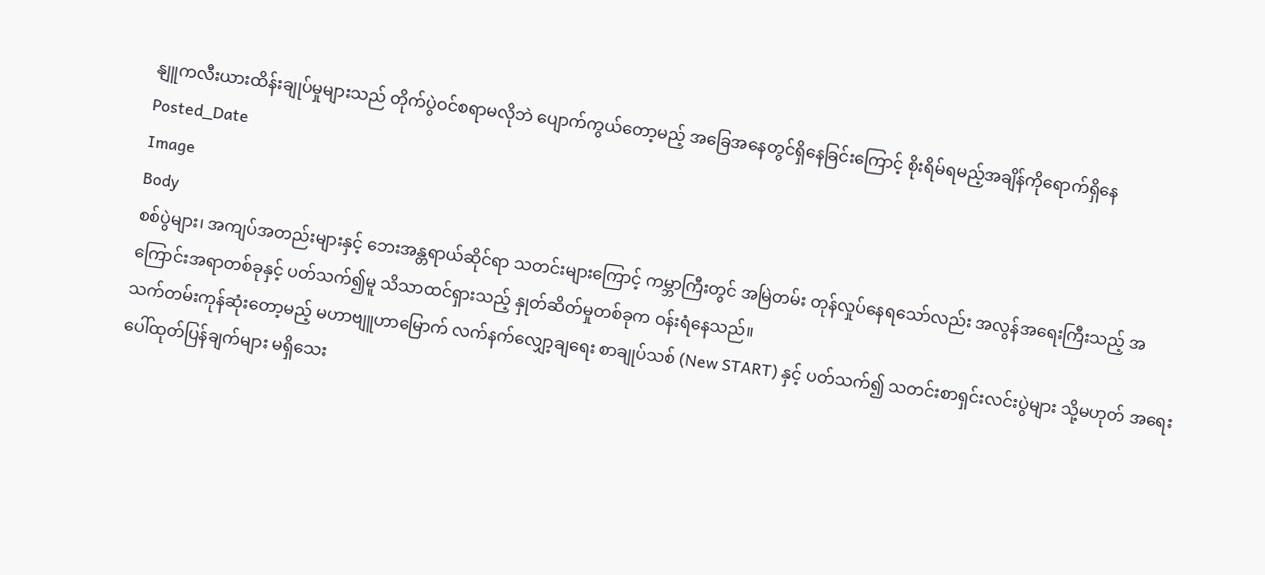နျူကလီးယားထိန်းချုပ်မှုများသည် တိုက်ပွဲဝင်စရာမလိုဘဲ ပျောက်ကွယ်တော့မည့် အခြေအနေတွင်ရှိနေခြင်းကြောင့် စိုးရိမ်ရမည့်အချိန်ကိုရောက်ရှိနေ
Posted_Date
Image
Body
စစ်ပွဲများ၊ အကျပ်အတည်းများနှင့် ဘေးအန္တရာယ်ဆိုင်ရာ သတင်းများကြောင့် ကမ္ဘာကြီးတွင် အမြဲတမ်း တုန်လှုပ်နေရသော်လည်း အလွန်အရေးကြီးသည့် အကြောင်းအရာတစ်ခုနှင့် ပတ်သက်၍မူ သိသာထင်ရှားသည့် နှုတ်ဆိတ်မှုတစ်ခုက ဝန်းရံနေသည်။
သက်တမ်းကုန်ဆုံးတော့မည့် မဟာဗျူဟာမြောက် လက်နက်လျှော့ချရေး စာချုပ်သစ် (New START) နှင့် ပတ်သက်၍ သတင်းစာရှင်းလင်းပွဲများ သို့မဟုတ် အရေးပေါ်ထုတ်ပြန်ချက်များ မရှိသေး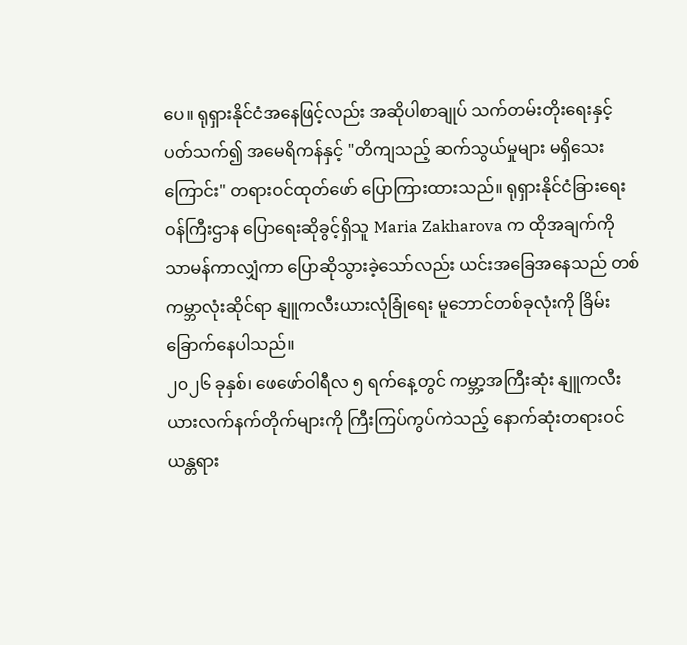ပေ။ ရုရှားနိုင်ငံအနေဖြင့်လည်း အဆိုပါစာချုပ် သက်တမ်းတိုးရေးနှင့် ပတ်သက်၍ အမေရိကန်နှင့် "တိကျသည့် ဆက်သွယ်မှုများ မရှိသေးကြောင်း" တရားဝင်ထုတ်ဖော် ပြောကြားထားသည်။ ရုရှားနိုင်ငံခြားရေးဝန်ကြီးဌာန ပြောရေးဆိုခွင့်ရှိသူ Maria Zakharova က ထိုအချက်ကို သာမန်ကာလျှံကာ ပြောဆိုသွားခဲ့သော်လည်း ယင်းအခြေအနေသည် တစ်ကမ္ဘာလုံးဆိုင်ရာ နျူကလီးယားလုံခြုံရေး မူဘောင်တစ်ခုလုံးကို ခြိမ်းခြောက်နေပါသည်။
၂၀၂၆ ခုနှစ်၊ ဖေဖော်ဝါရီလ ၅ ရက်နေ့တွင် ကမ္ဘာ့အကြီးဆုံး နျူကလီးယားလက်နက်တိုက်များကို ကြီးကြပ်ကွပ်ကဲသည့် နောက်ဆုံးတရားဝင် ယန္တရား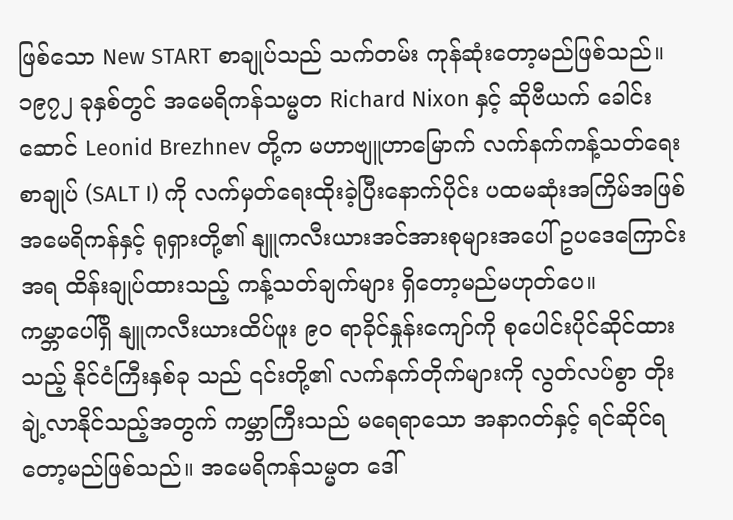ဖြစ်သော New START စာချုပ်သည် သက်တမ်း ကုန်ဆုံးတော့မည်ဖြစ်သည်။ ၁၉၇၂ ခုနှစ်တွင် အမေရိကန်သမ္မတ Richard Nixon နှင့် ဆိုဗီယက် ခေါင်းဆောင် Leonid Brezhnev တို့က မဟာဗျူဟာမြောက် လက်နက်ကန့်သတ်ရေးစာချုပ် (SALT I) ကို လက်မှတ်ရေးထိုးခဲ့ပြီးနောက်ပိုင်း ပထမဆုံးအကြိမ်အဖြစ် အမေရိကန်နှင့် ရုရှားတို့၏ နျူကလီးယားအင်အားစုများအပေါ် ဥပဒေကြောင်းအရ ထိန်းချုပ်ထားသည့် ကန့်သတ်ချက်များ ရှိတော့မည်မဟုတ်ပေ။
ကမ္ဘာပေါ်ရှိ နျူကလီးယားထိပ်ဖူး ၉၀ ရာခိုင်နှုန်းကျော်ကို စုပေါင်းပိုင်ဆိုင်ထားသည့် နိုင်ငံကြီးနှစ်ခု သည် ၎င်းတို့၏ လက်နက်တိုက်များကို လွတ်လပ်စွာ တိုးချဲ့လာနိုင်သည့်အတွက် ကမ္ဘာကြီးသည် မရေရာသော အနာဂတ်နှင့် ရင်ဆိုင်ရတော့မည်ဖြစ်သည်။ အမေရိကန်သမ္မတ ဒေါ်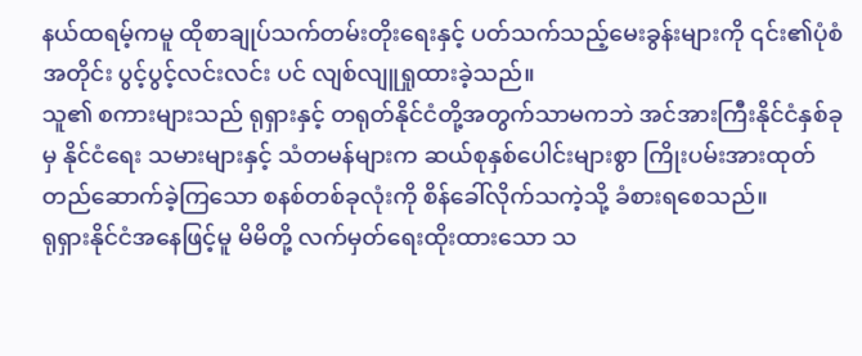နယ်ထရမ့်ကမူ ထိုစာချုပ်သက်တမ်းတိုးရေးနှင့် ပတ်သက်သည့်မေးခွန်းများကို ၎င်း၏ပုံစံအတိုင်း ပွင့်ပွင့်လင်းလင်း ပင် လျစ်လျူရှုထားခဲ့သည်။
သူ၏ စကားများသည် ရုရှားနှင့် တရုတ်နိုင်ငံတို့အတွက်သာမကဘဲ အင်အားကြီးနိုင်ငံနှစ်ခုမှ နိုင်ငံရေး သမားများနှင့် သံတမန်များက ဆယ်စုနှစ်ပေါင်းများစွာ ကြိုးပမ်းအားထုတ် တည်ဆောက်ခဲ့ကြသော စနစ်တစ်ခုလုံးကို စိန်ခေါ်လိုက်သကဲ့သို့ ခံစားရစေသည်။
ရုရှားနိုင်ငံအနေဖြင့်မူ မိမိတို့ လက်မှတ်ရေးထိုးထားသော သ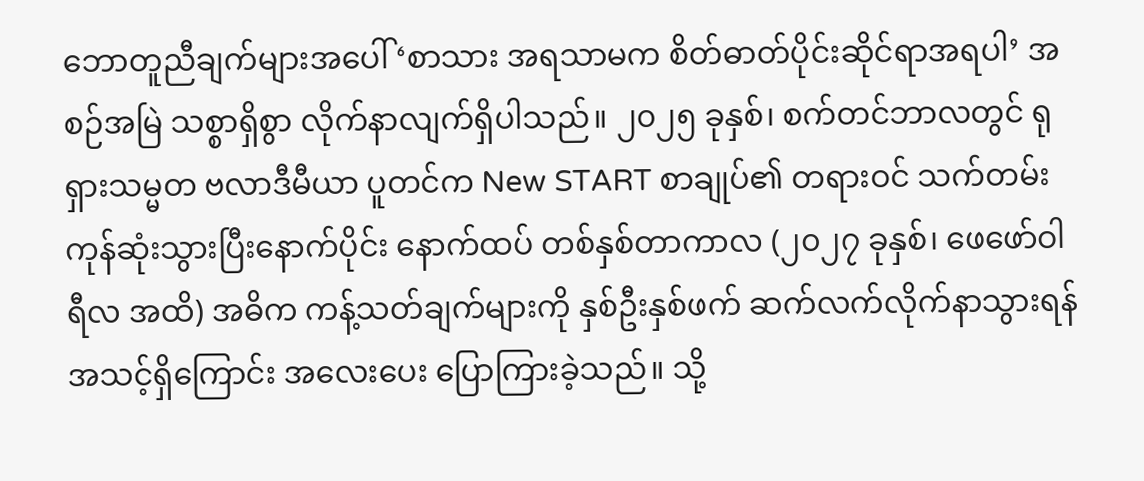ဘောတူညီချက်များအပေါ် ‘စာသား အရသာမက စိတ်ဓာတ်ပိုင်းဆိုင်ရာအရပါ’ အစဉ်အမြဲ သစ္စာရှိစွာ လိုက်နာလျက်ရှိပါသည်။ ၂၀၂၅ ခုနှစ်၊ စက်တင်ဘာလတွင် ရုရှားသမ္မတ ဗလာဒီမီယာ ပူတင်က New START စာချုပ်၏ တရားဝင် သက်တမ်း ကုန်ဆုံးသွားပြီးနောက်ပိုင်း နောက်ထပ် တစ်နှစ်တာကာလ (၂၀၂၇ ခုနှစ်၊ ဖေဖော်ဝါရီလ အထိ) အဓိက ကန့်သတ်ချက်များကို နှစ်ဦးနှစ်ဖက် ဆက်လက်လိုက်နာသွားရန် အသင့်ရှိကြောင်း အလေးပေး ပြောကြားခဲ့သည်။ သို့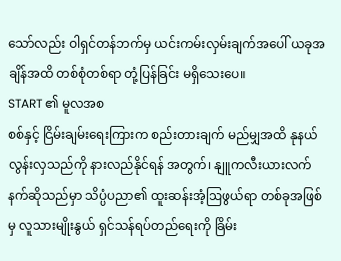သော်လည်း ဝါရှင်တန်ဘက်မှ ယင်းကမ်းလှမ်းချက်အပေါ် ယခုအချိန်အထိ တစ်စုံတစ်ရာ တုံ့ပြန်ခြင်း မရှိသေးပေ။
START ၏ မူလအစ
စစ်နှင့် ငြိမ်းချမ်းရေးကြားက စည်းတားချက် မည်မျှအထိ နုနယ်လွန်းလှသည်ကို နားလည်နိုင်ရန် အတွက်၊ နျူကလီးယားလက်နက်ဆိုသည်မှာ သိပ္ပံပညာ၏ ထူးဆန်းအံ့ဩဖွယ်ရာ တစ်ခုအဖြစ်မှ လူသားမျိုးနွယ် ရှင်သန်ရပ်တည်ရေးကို ခြိမ်း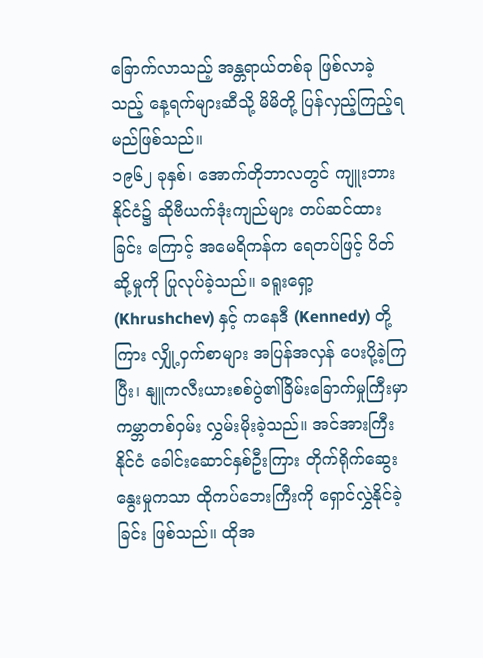ခြောက်လာသည့် အန္တရာယ်တစ်ခု ဖြစ်လာခဲ့သည့် နေ့ရက်များဆီသို့ မိမိတို့ ပြန်လှည့်ကြည့်ရမည်ဖြစ်သည်။
၁၉၆၂ ခုနှစ်၊ အောက်တိုဘာလတွင် ကျူးဘားနိုင်ငံ၌ ဆိုဗီယက်ဒုံးကျည်များ တပ်ဆင်ထားခြင်း ကြောင့် အမေရိကန်က ရေတပ်ဖြင့် ပိတ်ဆို့မှုကို ပြုလုပ်ခဲ့သည်။ ခရူးရှော့ (Khrushchev) နှင့် ကနေဒီ (Kennedy) တို့ကြား လျှို့ဝှက်စာများ အပြန်အလှန် ပေးပို့ခဲ့ကြပြီး၊ နျူကလီးယားစစ်ပွဲ၏ခြိမ်းခြောက်မှုကြီးမှာ ကမ္ဘာတစ်ဝှမ်း လွှမ်းမိုးခဲ့သည်။ အင်အားကြီးနိုင်ငံ ခေါင်းဆောင်နှစ်ဦးကြား တိုက်ရိုက်ဆွေးနွေးမှုကသာ ထိုကပ်ဘေးကြီးကို ရှောင်လွှဲနိုင်ခဲ့ခြင်း ဖြစ်သည်။ ထိုအ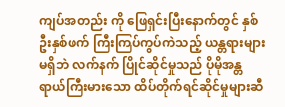ကျပ်အတည်း ကို ဖြေရှင်းပြီးနောက်တွင် နှစ်ဦးနှစ်ဖက် ကြီးကြပ်ကွပ်ကဲသည့် ယန္တရားများမရှိဘဲ လက်နက် ပြိုင်ဆိုင်မှုသည် ပိုမိုအန္တရာယ်ကြီးမားသော ထိပ်တိုက်ရင်ဆိုင်မှုများဆီ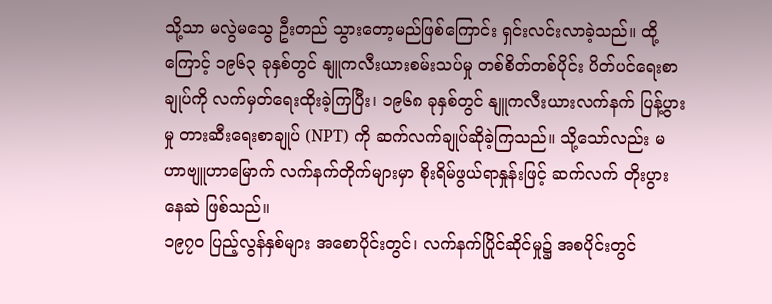သို့သာ မလွဲမသွေ ဦးတည် သွားတော့မည်ဖြစ်ကြောင်း ရှင်းလင်းလာခဲ့သည်။ ထို့ကြောင့် ၁၉၆၃ ခုနှစ်တွင် နျူကလီးယားစမ်းသပ်မှု တစ်စိတ်တစ်ပိုင်း ပိတ်ပင်ရေးစာချုပ်ကို လက်မှတ်ရေးထိုးခဲ့ကြပြီး၊ ၁၉၆၈ ခုနှစ်တွင် နျူကလီးယားလက်နက် ပြန့်ပွားမှု တားဆီးရေးစာချုပ် (NPT) ကို ဆက်လက်ချုပ်ဆိုခဲ့ကြသည်။ သို့သော်လည်း မဟာဗျူဟာမြောက် လက်နက်တိုက်များမှာ စိုးရိမ်ဖွယ်ရာနှုန်းဖြင့် ဆက်လက် တိုးပွားနေဆဲ ဖြစ်သည်။
၁၉၇၀ ပြည့်လွန်နှစ်များ အစောပိုင်းတွင်၊ လက်နက်ပြိုင်ဆိုင်မှု၌ အစပိုင်းတွင်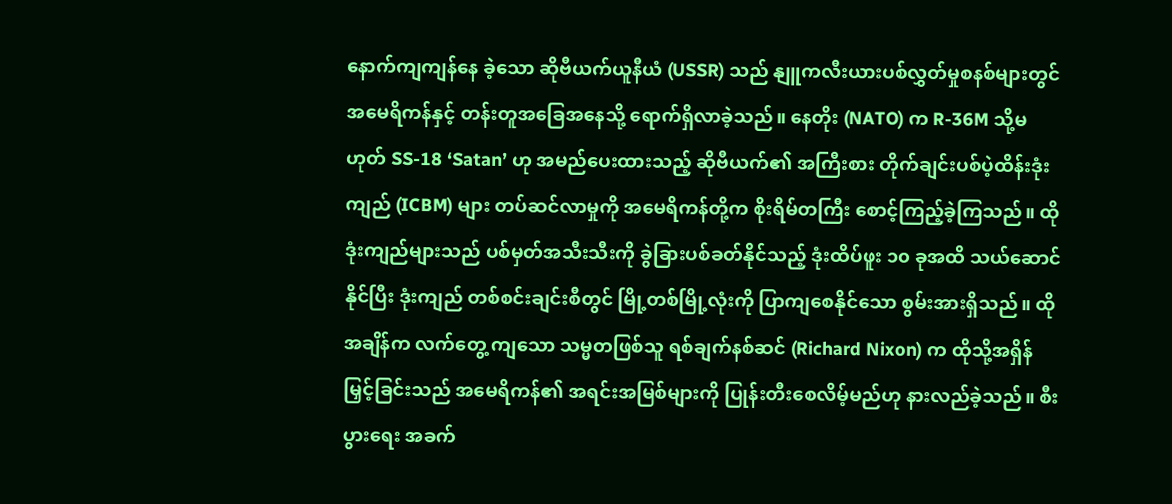နောက်ကျကျန်နေ ခဲ့သော ဆိုဗီယက်ယူနီယံ (USSR) သည် နျူကလီးယားပစ်လွှတ်မှုစနစ်များတွင် အမေရိကန်နှင့် တန်းတူအခြေအနေသို့ ရောက်ရှိလာခဲ့သည်။ နေတိုး (NATO) က R-36M သို့မဟုတ် SS-18 ‘Satan’ ဟု အမည်ပေးထားသည့် ဆိုဗီယက်၏ အကြီးစား တိုက်ချင်းပစ်ပဲ့ထိန်းဒုံးကျည် (ICBM) များ တပ်ဆင်လာမှုကို အမေရိကန်တို့က စိုးရိမ်တကြီး စောင့်ကြည့်ခဲ့ကြသည်။ ထိုဒုံးကျည်များသည် ပစ်မှတ်အသီးသီးကို ခွဲခြားပစ်ခတ်နိုင်သည့် ဒုံးထိပ်ဖူး ၁၀ ခုအထိ သယ်ဆောင်နိုင်ပြီး ဒုံးကျည် တစ်စင်းချင်းစီတွင် မြို့တစ်မြို့လုံးကို ပြာကျစေနိုင်သော စွမ်းအားရှိသည်။ ထိုအချိန်က လက်တွေ့ ကျသော သမ္မတဖြစ်သူ ရစ်ချက်နစ်ဆင် (Richard Nixon) က ထိုသို့အရှိန်မြှင့်ခြင်းသည် အမေရိကန်၏ အရင်းအမြစ်များကို ပြုန်းတီးစေလိမ့်မည်ဟု နားလည်ခဲ့သည်။ စီးပွားရေး အခက်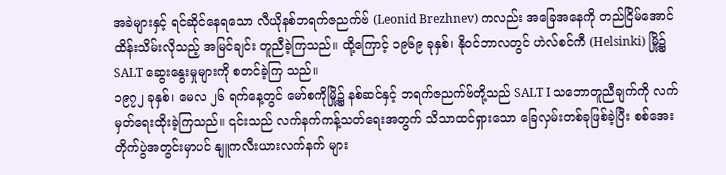အခဲများနှင့် ရင်ဆိုင်နေရသော လီယိုနစ်ဘရက်ဇညက်ဗ် (Leonid Brezhnev) ကလည်း အခြေအနေကို တည်ငြိမ်အောင် ထိန်းသိမ်းလိုသည့် အမြင်ချင်း တူညီခဲ့ကြသည်။ ထို့ကြောင့် ၁၉၆၉ ခုနှစ်၊ နိုဝင်ဘာလတွင် ဟဲလ်စင်ကီ (Helsinki) မြို့၌ SALT ဆွေးနွေးမှုများကို စတင်ခဲ့ကြ သည်။
၁၉၇၂ ခုနှစ်၊ မေလ ၂၆ ရက်နေ့တွင် မော်စကိုမြို့၌ နစ်ဆင်နှင့် ဘရက်ဇညက်ဗ်တို့သည် SALT I သဘောတူညီချက်ကို လက်မှတ်ရေးထိုးခဲ့ကြသည်။ ၎င်းသည် လက်နက်ကန့်သတ်ရေးအတွက် သိသာထင်ရှားသော ခြေလှမ်းတစ်ခုဖြစ်ခဲ့ပြီး စစ်အေးတိုက်ပွဲအတွင်းမှာပင် နျူကလီးယားလက်နက် များ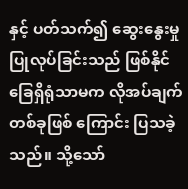နှင့် ပတ်သက်၍ ဆွေးနွေးမှုပြုလုပ်ခြင်းသည် ဖြစ်နိုင်ခြေရှိရုံသာမက လိုအပ်ချက်တစ်ခုဖြစ် ကြောင်း ပြသခဲ့သည်။ သို့သော်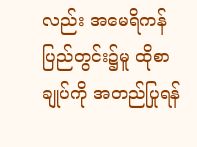လည်း အမေရိကန်ပြည်တွင်း၌မူ ထိုစာချုပ်ကို အတည်ပြုရန်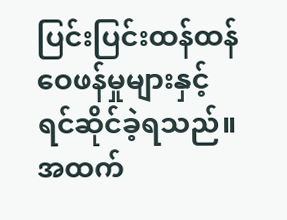ပြင်းပြင်းထန်ထန် ဝေဖန်မှုများနှင့် ရင်ဆိုင်ခဲ့ရသည်။ အထက်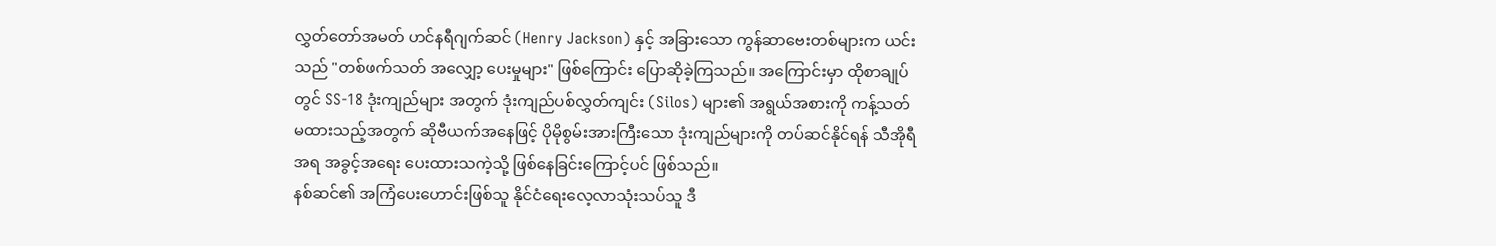လွှတ်တော်အမတ် ဟင်နရီဂျက်ဆင် (Henry Jackson) နှင့် အခြားသော ကွန်ဆာဗေးတစ်များက ယင်းသည် "တစ်ဖက်သတ် အလျှော့ ပေးမှုများ" ဖြစ်ကြောင်း ပြောဆိုခဲ့ကြသည်။ အကြောင်းမှာ ထိုစာချုပ်တွင် SS-18 ဒုံးကျည်များ အတွက် ဒုံးကျည်ပစ်လွှတ်ကျင်း (Silos) များ၏ အရွယ်အစားကို ကန့်သတ်မထားသည့်အတွက် ဆိုဗီယက်အနေဖြင့် ပိုမိုစွမ်းအားကြီးသော ဒုံးကျည်များကို တပ်ဆင်နိုင်ရန် သီအိုရီအရ အခွင့်အရေး ပေးထားသကဲ့သို့ ဖြစ်နေခြင်းကြောင့်ပင် ဖြစ်သည်။
နစ်ဆင်၏ အကြံပေးဟောင်းဖြစ်သူ နိုင်ငံရေးလေ့လာသုံးသပ်သူ ဒီ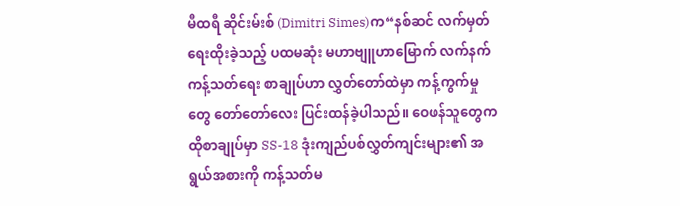မီထရီ ဆိုင်းမ်းစ် (Dimitri Simes)က“နစ်ဆင် လက်မှတ်ရေးထိုးခဲ့သည့် ပထမဆုံး မဟာဗျူဟာမြောက် လက်နက်ကန့်သတ်ရေး စာချုပ်ဟာ လွှတ်တော်ထဲမှာ ကန့်ကွက်မှုတွေ တော်တော်လေး ပြင်းထန်ခဲ့ပါသည်။ ဝေဖန်သူတွေက ထိုစာချုပ်မှာ SS-18 ဒုံးကျည်ပစ်လွှတ်ကျင်းများ၏ အရွယ်အစားကို ကန့်သတ်မ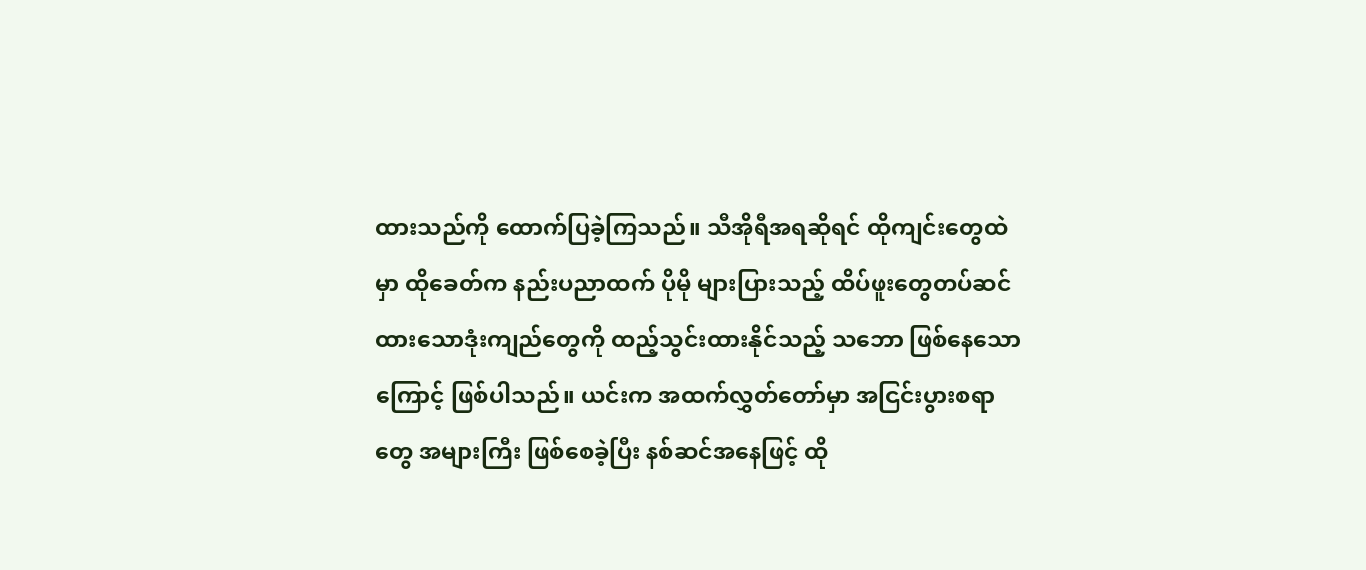ထားသည်ကို ထောက်ပြခဲ့ကြသည်။ သီအိုရီအရဆိုရင် ထိုကျင်းတွေထဲမှာ ထိုခေတ်က နည်းပညာထက် ပိုမို များပြားသည့် ထိပ်ဖူးတွေတပ်ဆင်ထားသောဒုံးကျည်တွေကို ထည့်သွင်းထားနိုင်သည့် သဘော ဖြစ်နေသောကြောင့် ဖြစ်ပါသည်။ ယင်းက အထက်လွှတ်တော်မှာ အငြင်းပွားစရာတွေ အများကြီး ဖြစ်စေခဲ့ပြီး နစ်ဆင်အနေဖြင့် ထို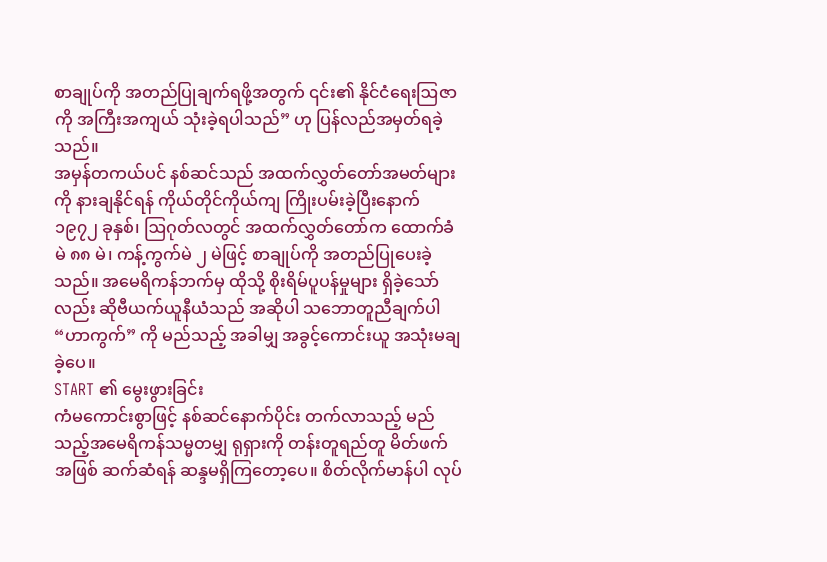စာချုပ်ကို အတည်ပြုချက်ရဖို့အတွက် ၎င်း၏ နိုင်ငံရေးဩဇာကို အကြီးအကျယ် သုံးခဲ့ရပါသည်” ဟု ပြန်လည်အမှတ်ရခဲ့သည်။
အမှန်တကယ်ပင် နစ်ဆင်သည် အထက်လွှတ်တော်အမတ်များကို နားချနိုင်ရန် ကိုယ်တိုင်ကိုယ်ကျ ကြိုးပမ်းခဲ့ပြီးနောက် ၁၉၇၂ ခုနှစ်၊ ဩဂုတ်လတွင် အထက်လွှတ်တော်က ထောက်ခံမဲ ၈၈ မဲ၊ ကန့်ကွက်မဲ ၂ မဲဖြင့် စာချုပ်ကို အတည်ပြုပေးခဲ့သည်။ အမေရိကန်ဘက်မှ ထိုသို့ စိုးရိမ်ပူပန်မှုများ ရှိခဲ့သော်လည်း ဆိုဗီယက်ယူနီယံသည် အဆိုပါ သဘောတူညီချက်ပါ “ဟာကွက်” ကို မည်သည့် အခါမျှ အခွင့်ကောင်းယူ အသုံးမချခဲ့ပေ။
START ၏ မွေးဖွားခြင်း
ကံမကောင်းစွာဖြင့် နစ်ဆင်နောက်ပိုင်း တက်လာသည့် မည်သည့်အမေရိကန်သမ္မတမျှ ရုရှားကို တန်းတူရည်တူ မိတ်ဖက်အဖြစ် ဆက်ဆံရန် ဆန္ဒမရှိကြတော့ပေ။ စိတ်လိုက်မာန်ပါ လုပ်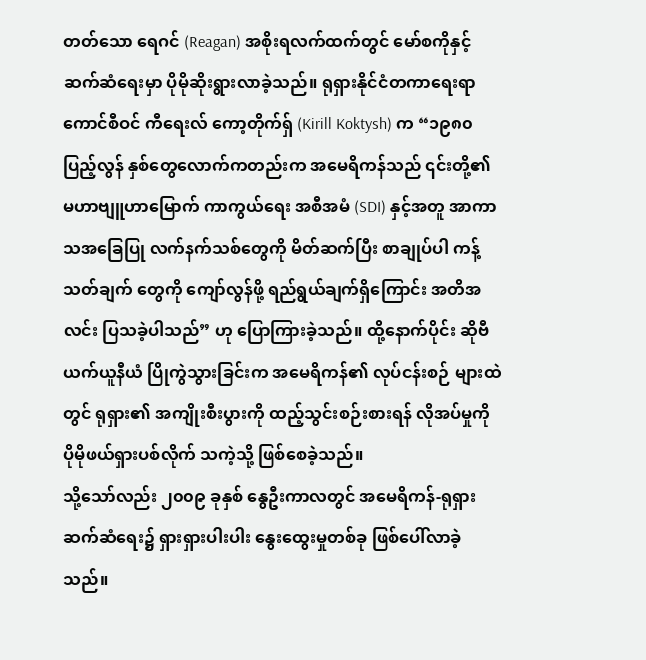တတ်သော ရေဂင် (Reagan) အစိုးရလက်ထက်တွင် မော်စကိုနှင့် ဆက်ဆံရေးမှာ ပိုမိုဆိုးရွားလာခဲ့သည်။ ရုရှားနိုင်ငံတကာရေးရာကောင်စီဝင် ကီရေးလ် ကော့တိုက်ရှ် (Kirill Koktysh) က “၁၉၈၀ ပြည့်လွန် နှစ်တွေလောက်ကတည်းက အမေရိကန်သည် ၎င်းတို့၏ မဟာဗျူဟာမြောက် ကာကွယ်ရေး အစီအမံ (SDI) နှင့်အတူ အာကာသအခြေပြု လက်နက်သစ်တွေကို မိတ်ဆက်ပြီး စာချုပ်ပါ ကန့်သတ်ချက် တွေကို ကျော်လွန်ဖို့ ရည်ရွယ်ချက်ရှိကြောင်း အတိအလင်း ပြသခဲ့ပါသည်” ဟု ပြောကြားခဲ့သည်။ ထို့နောက်ပိုင်း ဆိုဗီယက်ယူနီယံ ပြိုကွဲသွားခြင်းက အမေရိကန်၏ လုပ်ငန်းစဉ် များထဲတွင် ရုရှား၏ အကျိုးစီးပွားကို ထည့်သွင်းစဉ်းစားရန် လိုအပ်မှုကို ပိုမိုဖယ်ရှားပစ်လိုက် သကဲ့သို့ ဖြစ်စေခဲ့သည်။
သို့သော်လည်း ၂၀၀၉ ခုနှစ် နွေဦးကာလတွင် အမေရိကန်-ရုရှား ဆက်ဆံရေး၌ ရှားရှားပါးပါး နွေးထွေးမှုတစ်ခု ဖြစ်ပေါ်လာခဲ့သည်။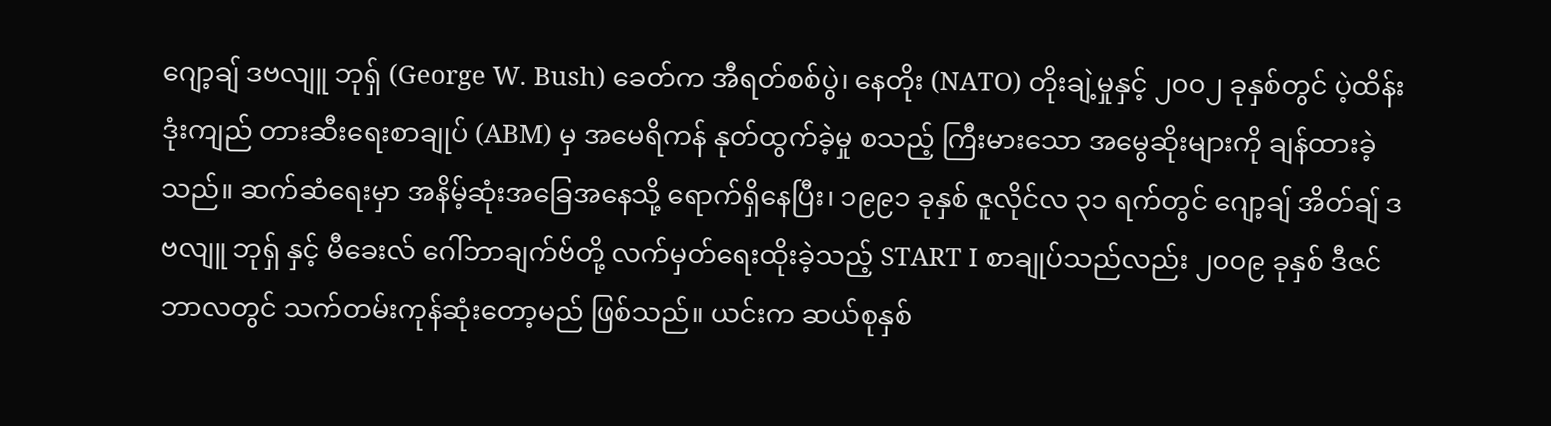ဂျော့ချ် ဒဗလျူ ဘုရှ် (George W. Bush) ခေတ်က အီရတ်စစ်ပွဲ၊ နေတိုး (NATO) တိုးချဲ့မှုနှင့် ၂၀၀၂ ခုနှစ်တွင် ပဲ့ထိန်းဒုံးကျည် တားဆီးရေးစာချုပ် (ABM) မှ အမေရိကန် နုတ်ထွက်ခဲ့မှု စသည့် ကြီးမားသော အမွေဆိုးများကို ချန်ထားခဲ့သည်။ ဆက်ဆံရေးမှာ အနိမ့်ဆုံးအခြေအနေသို့ ရောက်ရှိနေပြီး၊ ၁၉၉၁ ခုနှစ် ဇူလိုင်လ ၃၁ ရက်တွင် ဂျော့ချ် အိတ်ချ် ဒဗလျူ ဘုရှ် နှင့် မီခေးလ် ဂေါ်ဘာချက်ဗ်တို့ လက်မှတ်ရေးထိုးခဲ့သည့် START I စာချုပ်သည်လည်း ၂၀၀၉ ခုနှစ် ဒီဇင်ဘာလတွင် သက်တမ်းကုန်ဆုံးတော့မည် ဖြစ်သည်။ ယင်းက ဆယ်စုနှစ်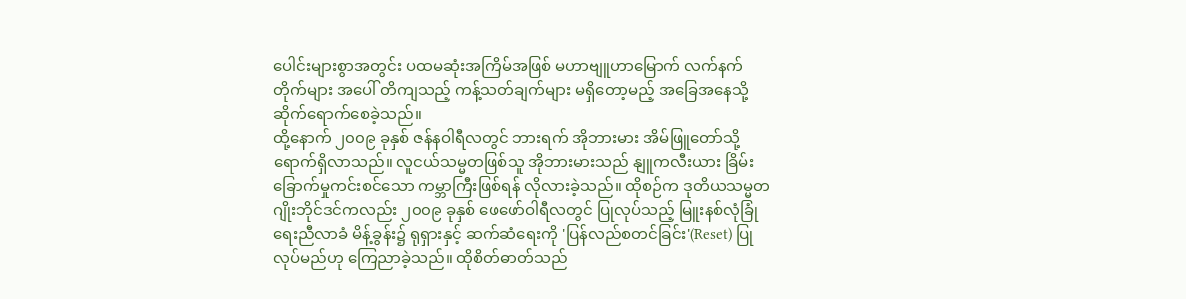ပေါင်းများစွာအတွင်း ပထမဆုံးအကြိမ်အဖြစ် မဟာဗျူဟာမြောက် လက်နက်တိုက်များ အပေါ် တိကျသည့် ကန့်သတ်ချက်များ မရှိတော့မည့် အခြေအနေသို့ ဆိုက်ရောက်စေခဲ့သည်။
ထို့နောက် ၂၀၀၉ ခုနှစ် ဇန်နဝါရီလတွင် ဘားရက် အိုဘားမား အိမ်ဖြူတော်သို့ ရောက်ရှိလာသည်။ လူငယ်သမ္မတဖြစ်သူ အိုဘားမားသည် နျူကလီးယား ခြိမ်းခြောက်မှုကင်းစင်သော ကမ္ဘာကြီးဖြစ်ရန် လိုလားခဲ့သည်။ ထိုစဉ်က ဒုတိယသမ္မတ ဂျိုးဘိုင်ဒင်ကလည်း ၂၀၀၉ ခုနှစ် ဖေဖော်ဝါရီလတွင် ပြုလုပ်သည့် မြူးနစ်လုံခြုံရေးညီလာခံ မိန့်ခွန်း၌ ရုရှားနှင့် ဆက်ဆံရေးကို 'ပြန်လည်စတင်ခြင်း'(Reset) ပြုလုပ်မည်ဟု ကြေညာခဲ့သည်။ ထိုစိတ်ဓာတ်သည်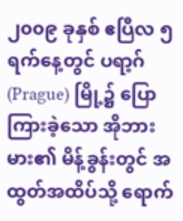၂၀၀၉ ခုနှစ် ဧပြီလ ၅ ရက်နေ့တွင် ပရာ့ဂ် (Prague) မြို့၌ ပြောကြားခဲ့သော အိုဘားမား၏ မိန့်ခွန်းတွင် အထွတ်အထိပ်သို့ ရောက်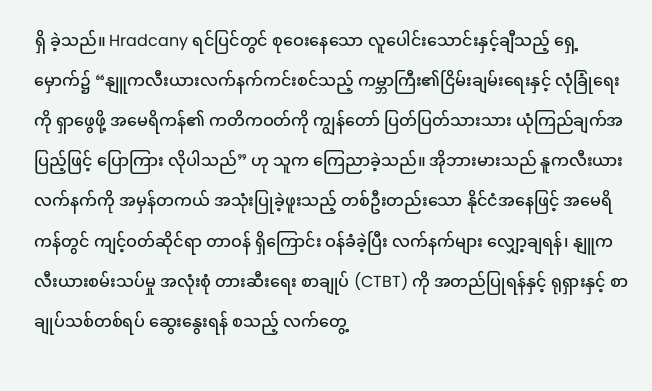ရှိ ခဲ့သည်။ Hradcany ရင်ပြင်တွင် စုဝေးနေသော လူပေါင်းသောင်းနှင့်ချီသည့် ရှေ့မှောက်၌ “နျူကလီးယားလက်နက်ကင်းစင်သည့် ကမ္ဘာကြီး၏ငြိမ်းချမ်းရေးနှင့် လုံခြုံရေးကို ရှာဖွေဖို့ အမေရိကန်၏ ကတိကဝတ်ကို ကျွန်တော် ပြတ်ပြတ်သားသား ယုံကြည်ချက်အပြည့်ဖြင့် ပြောကြား လိုပါသည်” ဟု သူက ကြေညာခဲ့သည်။ အိုဘားမားသည် နူကလီးယားလက်နက်ကို အမှန်တကယ် အသုံးပြုခဲ့ဖူးသည့် တစ်ဦးတည်းသော နိုင်ငံအနေဖြင့် အမေရိကန်တွင် ကျင့်ဝတ်ဆိုင်ရာ တာဝန် ရှိကြောင်း ဝန်ခံခဲ့ပြီး လက်နက်များ လျှော့ချရန်၊ နျူကလီးယားစမ်းသပ်မှု အလုံးစုံ တားဆီးရေး စာချုပ် (CTBT) ကို အတည်ပြုရန်နှင့် ရုရှားနှင့် စာချုပ်သစ်တစ်ရပ် ဆွေးနွေးရန် စသည့် လက်တွေ့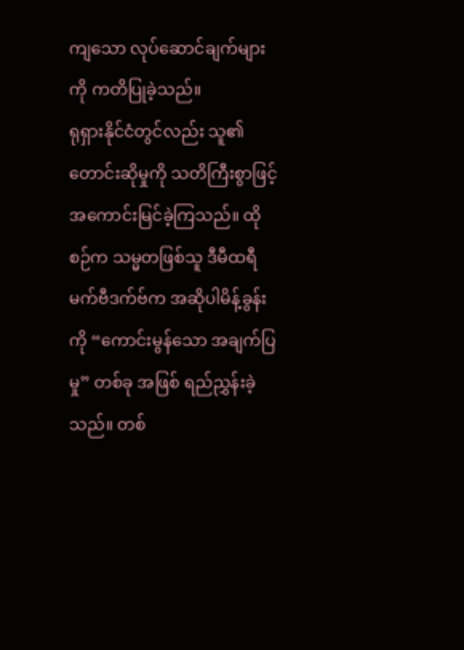ကျသော လုပ်ဆောင်ချက်များကို ကတိပြုခဲ့သည်။
ရုရှားနိုင်ငံတွင်လည်း သူ၏ တောင်းဆိုမှုကို သတိကြီးစွာဖြင့် အကောင်းမြင်ခဲ့ကြသည်။ ထိုစဉ်က သမ္မတဖြစ်သူ ဒီမီထရီ မက်ဗီဒက်ဗ်က အဆိုပါမိန့်ခွန်းကို “ကောင်းမွန်သော အချက်ပြမှု” တစ်ခု အဖြစ် ရည်ညွှန်းခဲ့သည်။ တစ်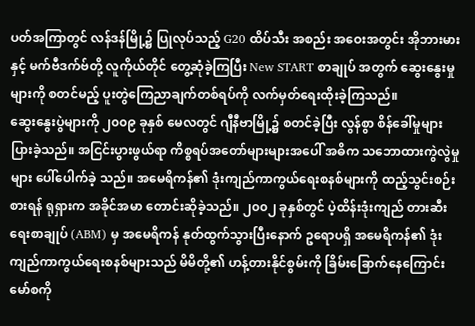ပတ်အကြာတွင် လန်ဒန်မြို့၌ ပြုလုပ်သည့် G20 ထိပ်သီး အစည်း အဝေးအတွင်း အိုဘားမားနှင့် မက်ဗီဒက်ဗ်တို့ လူကိုယ်တိုင် တွေ့ဆုံခဲ့ကြပြီး New START စာချုပ် အတွက် ဆွေးနွေးမှုများကို စတင်မည့် ပူးတွဲကြေညာချက်တစ်ရပ်ကို လက်မှတ်ရေးထိုးခဲ့ကြသည်။
ဆွေးနွေးပွဲများကို ၂၀၀၉ ခုနှစ် မေလတွင် ဂျီနီဗာမြို့၌ စတင်ခဲ့ပြီး လွန်စွာ စိန်ခေါ်မှုများပြားခဲ့သည်။ အငြင်းပွားဖွယ်ရာ ကိစ္စရပ်အတော်များများအပေါ် အဓိက သဘောထားကွဲလွဲမှုများ ပေါ်ပေါက်ခဲ့ သည်။ အမေရိကန်၏ ဒုံးကျည်ကာကွယ်ရေးစနစ်များကို ထည့်သွင်းစဉ်းစားရန် ရုရှားက အခိုင်အမာ တောင်းဆိုခဲ့သည်။ ၂၀၀၂ ခုနှစ်တွင် ပဲ့ထိန်းဒုံးကျည် တားဆီးရေးစာချုပ် (ABM) မှ အမေရိကန် နုတ်ထွက်သွားပြီးနောက် ဥရောပရှိ အမေရိကန်၏ ဒုံးကျည်ကာကွယ်ရေးစနစ်များသည် မိမိတို့၏ ဟန့်တားနိုင်စွမ်းကို ခြိမ်းခြောက်နေကြောင်း မော်စကို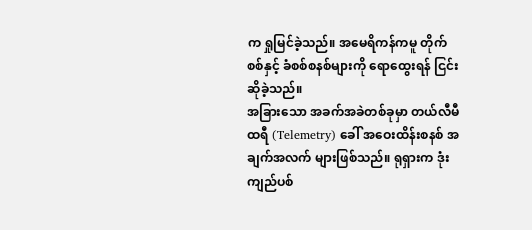က ရှုမြင်ခဲ့သည်။ အမေရိကန်ကမူ တိုက်စစ်နှင့် ခံစစ်စနစ်များကို ရောထွေးရန် ငြင်းဆိုခဲ့သည်။
အခြားသော အခက်အခဲတစ်ခုမှာ တယ်လီမီထရီ (Telemetry) ခေါ် အဝေးထိန်းစနစ် အချက်အလက် များဖြစ်သည်။ ရုရှားက ဒုံးကျည်ပစ်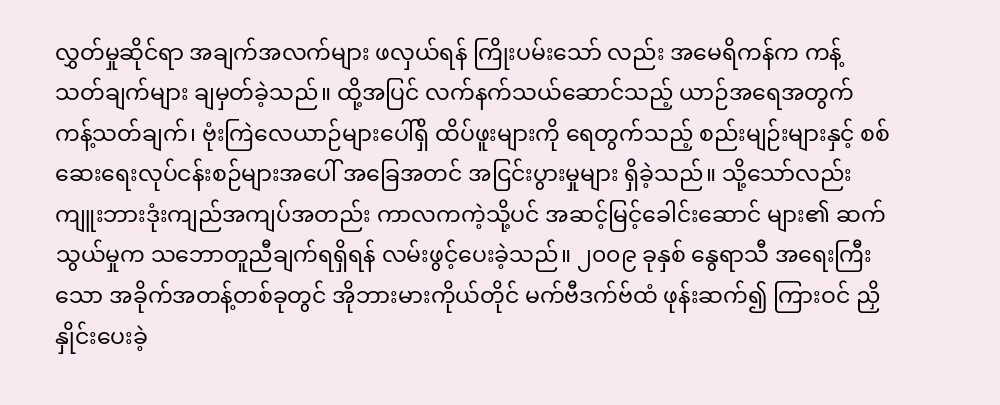လွှတ်မှုဆိုင်ရာ အချက်အလက်များ ဖလှယ်ရန် ကြိုးပမ်းသော် လည်း အမေရိကန်က ကန့်သတ်ချက်များ ချမှတ်ခဲ့သည်။ ထို့အပြင် လက်နက်သယ်ဆောင်သည့် ယာဉ်အရေအတွက် ကန့်သတ်ချက်၊ ဗုံးကြဲလေယာဉ်များပေါ်ရှိ ထိပ်ဖူးများကို ရေတွက်သည့် စည်းမျဉ်းများနှင့် စစ်ဆေးရေးလုပ်ငန်းစဉ်များအပေါ် အခြေအတင် အငြင်းပွားမှုများ ရှိခဲ့သည်။ သို့သော်လည်း ကျူးဘားဒုံးကျည်အကျပ်အတည်း ကာလကကဲ့သို့ပင် အဆင့်မြင့်ခေါင်းဆောင် များ၏ ဆက်သွယ်မှုက သဘောတူညီချက်ရရှိရန် လမ်းဖွင့်ပေးခဲ့သည်။ ၂၀၀၉ ခုနှစ် နွေရာသီ အရေးကြီးသော အခိုက်အတန့်တစ်ခုတွင် အိုဘားမားကိုယ်တိုင် မက်ဗီဒက်ဗ်ထံ ဖုန်းဆက်၍ ကြားဝင် ညှိနှိုင်းပေးခဲ့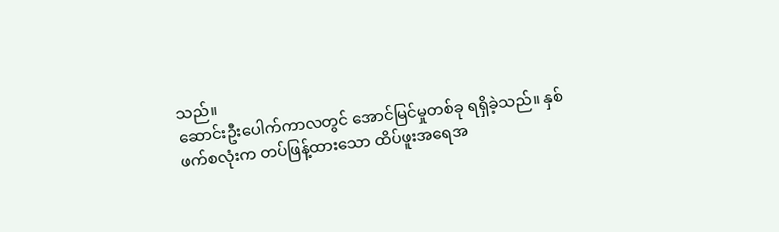သည်။
ဆောင်းဦးပေါက်ကာလတွင် အောင်မြင်မှုတစ်ခု ရရှိခဲ့သည်။ နှစ်ဖက်စလုံးက တပ်ဖြန့်ထားသော ထိပ်ဖူးအရေအ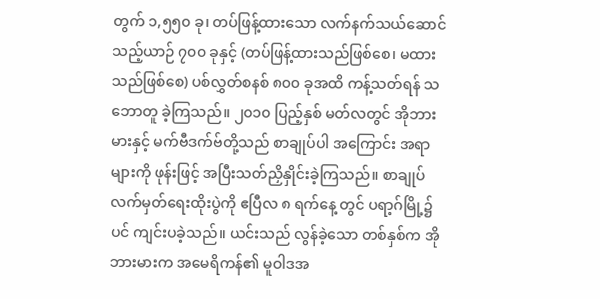တွက် ၁,၅၅၀ ခု၊ တပ်ဖြန့်ထားသော လက်နက်သယ်ဆောင်သည့်ယာဉ် ၇၀၀ ခုနှင့် (တပ်ဖြန့်ထားသည်ဖြစ်စေ၊ မထားသည်ဖြစ်စေ) ပစ်လွှတ်စနစ် ၈၀၀ ခုအထိ ကန့်သတ်ရန် သဘောတူ ခဲ့ကြသည်။ ၂၀၁၀ ပြည့်နှစ် မတ်လတွင် အိုဘားမားနှင့် မက်ဗီဒက်ဗ်တို့သည် စာချုပ်ပါ အကြောင်း အရာများကို ဖုန်းဖြင့် အပြီးသတ်ညှိနှိုင်းခဲ့ကြသည်။ စာချုပ်လက်မှတ်ရေးထိုးပွဲကို ဧပြီလ ၈ ရက်နေ့ တွင် ပရာ့ဂ်မြို့၌ပင် ကျင်းပခဲ့သည်။ ယင်းသည် လွန်ခဲ့သော တစ်နှစ်က အိုဘားမားက အမေရိကန်၏ မူဝါဒအ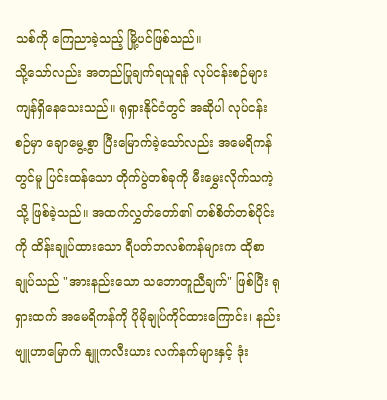သစ်ကို ကြေညာခဲ့သည့် မြို့ပင်ဖြစ်သည်။
သို့သော်လည်း အတည်ပြုချက်ရယူရန် လုပ်ငန်းစဉ်များ ကျန်ရှိနေသေးသည်။ ရုရှားနိုင်ငံတွင် အဆိုပါ လုပ်ငန်းစဉ်မှာ ချောမွေ့စွာ ပြီးမြောက်ခဲ့သော်လည်း အမေရိကန်တွင်မူ ပြင်းထန်သော တိုက်ပွဲတစ်ခုကို မီးမွှေးလိုက်သကဲ့သို့ ဖြစ်ခဲ့သည်။ အထက်လွှတ်တော်၏ တစ်စိတ်တစ်ပိုင်းကို ထိန်းချုပ်ထားသော ရီပတ်ဘလစ်ကန်များက ထိုစာချုပ်သည် "အားနည်းသော သဘောတူညီချက်" ဖြစ်ပြီး ရုရှားထက် အမေရိကန်ကို ပိုမိုချုပ်ကိုင်ထားကြောင်း၊ နည်းဗျူဟာမြောက် နျူကလီးယား လက်နက်များနှင့် ဒုံး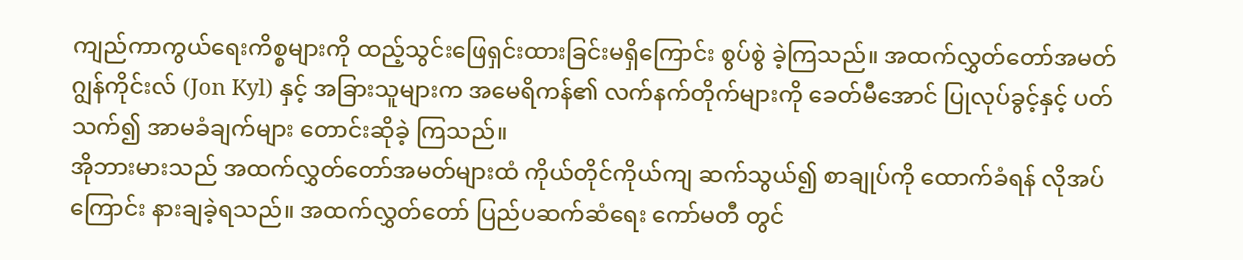ကျည်ကာကွယ်ရေးကိစ္စများကို ထည့်သွင်းဖြေရှင်းထားခြင်းမရှိကြောင်း စွပ်စွဲ ခဲ့ကြသည်။ အထက်လွှတ်တော်အမတ် ဂျွန်ကိုင်းလ် (Jon Kyl) နှင့် အခြားသူများက အမေရိကန်၏ လက်နက်တိုက်များကို ခေတ်မီအောင် ပြုလုပ်ခွင့်နှင့် ပတ်သက်၍ အာမခံချက်များ တောင်းဆိုခဲ့ ကြသည်။
အိုဘားမားသည် အထက်လွှတ်တော်အမတ်များထံ ကိုယ်တိုင်ကိုယ်ကျ ဆက်သွယ်၍ စာချုပ်ကို ထောက်ခံရန် လိုအပ်ကြောင်း နားချခဲ့ရသည်။ အထက်လွှတ်တော် ပြည်ပဆက်ဆံရေး ကော်မတီ တွင်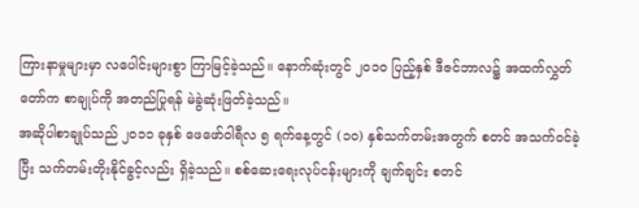ကြားနာမှုများမှာ လပေါင်းများစွာ ကြာမြင့်ခဲ့သည်။ နောက်ဆုံးတွင် ၂၀၁၀ ပြည့်နှစ် ဒီဇင်ဘာလ၌ အထက်လွှတ်တော်က စာချုပ်ကို အတည်ပြုရန် မဲခွဲဆုံးဖြတ်ခဲ့သည်။
အဆိုပါစာချုပ်သည် ၂၀၁၁ ခုနှစ် ဖေဖော်ဝါရီလ ၅ ရက်နေ့တွင် (၁၀) နှစ်သက်တမ်းအတွက် စတင် အသက်ဝင်ခဲ့ပြီး သက်တမ်းတိုးနိုင်ခွင့်လည်း ရှိခဲ့သည်။ စစ်ဆေးရေးလုပ်ငန်းများကို ချက်ချင်း စတင်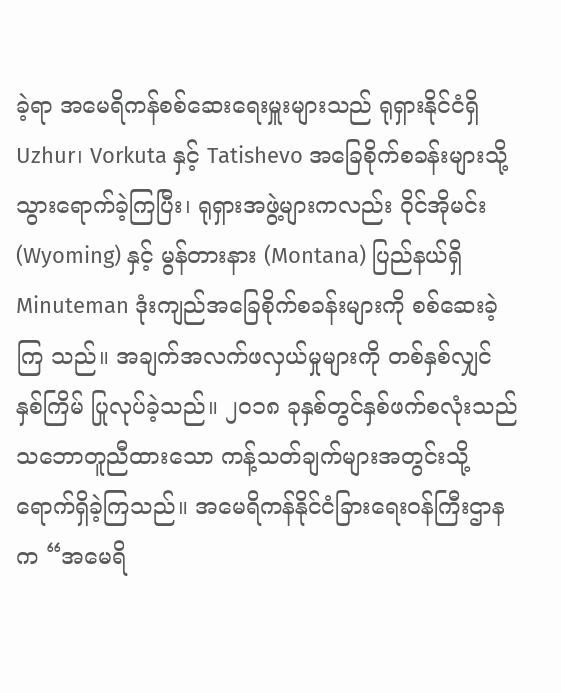ခဲ့ရာ အမေရိကန်စစ်ဆေးရေးမှူးများသည် ရုရှားနိုင်ငံရှိ Uzhur၊ Vorkuta နှင့် Tatishevo အခြေစိုက်စခန်းများသို့ သွားရောက်ခဲ့ကြပြီး၊ ရုရှားအဖွဲ့များကလည်း ဝိုင်အိုမင်း (Wyoming) နှင့် မွန်တားနား (Montana) ပြည်နယ်ရှိ Minuteman ဒုံးကျည်အခြေစိုက်စခန်းများကို စစ်ဆေးခဲ့ကြ သည်။ အချက်အလက်ဖလှယ်မှုများကို တစ်နှစ်လျှင် နှစ်ကြိမ် ပြုလုပ်ခဲ့သည်။ ၂၀၁၈ ခုနှစ်တွင်နှစ်ဖက်စလုံးသည် သဘောတူညီထားသော ကန့်သတ်ချက်များအတွင်းသို့ ရောက်ရှိခဲ့ကြသည်။ အမေရိကန်နိုင်ငံခြားရေးဝန်ကြီးဌာနက “အမေရိ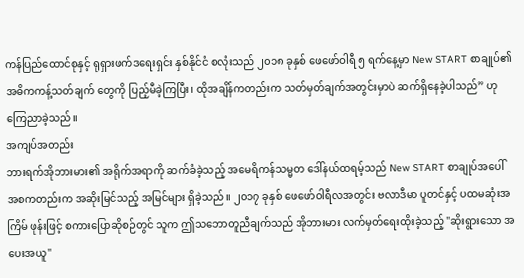ကန်ပြည်ထောင်စုနှင့် ရုရှားဖက်ဒရေးရှင်း နှစ်နိုင်ငံ စလုံးသည် ၂၀၁၈ ခုနှစ် ဖေဖော်ဝါရီ ၅ ရက်နေ့မှာ New START စာချုပ်၏ အဓိကကန့်သတ်ချက် တွေကို ပြည့်မီခဲ့ကြပြီး၊ ထိုအချိန်ကတည်းက သတ်မှတ်ချက်အတွင်းမှာပဲ ဆက်ရှိနေခဲ့ပါသည်” ဟု ကြေညာခဲ့သည်။
အကျပ်အတည်း
ဘားရက်အိုဘားမား၏ အရိုက်အရာကို ဆက်ခံခဲ့သည့် အမေရိကန်သမ္မတ ဒေါ်နယ်ထရမ့်သည် New START စာချုပ်အပေါ် အစကတည်းက အဆိုးမြင်သည့် အမြင်များ ရှိခဲ့သည်။ ၂၀၁၇ ခုနှစ် ဖေဖော်ဝါရီလအတွင်း ဗလာဒီမာ ပူတင်နှင့် ပထမဆုံးအကြိမ် ဖုန်းဖြင့် စကားပြောဆိုစဉ်တွင် သူက ဤသဘောတူညီချက်သည် အိုဘားမား လက်မှတ်ရေးထိုးခဲ့သည့် "ဆိုးရွားသော အပေးအယူ"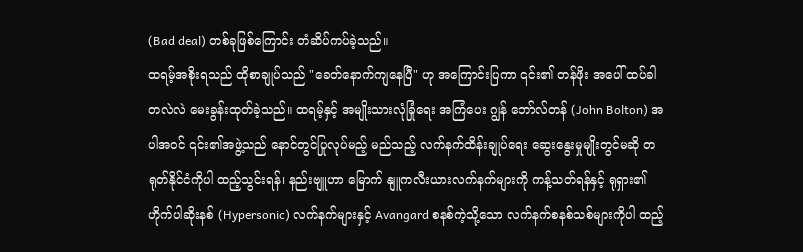(Bad deal) တစ်ခုဖြစ်ကြောင်း တံဆိပ်ကပ်ခဲ့သည်။
ထရမ့်အစိုးရသည် ထိုစာချုပ်သည် "ခေတ်နောက်ကျနေပြီ" ဟု အကြောင်းပြကာ ၎င်း၏ တန်ဖိုး အပေါ် ထပ်ခါတလဲလဲ မေးခွန်းထုတ်ခဲ့သည်။ ထရမ့်နှင့် အမျိုးသားလုံခြုံရေး အကြံပေး ဂျွန် ဘော်လ်တန် (John Bolton) အပါအဝင် ၎င်း၏အဖွဲ့သည် နောင်တွင်ပြုလုပ်မည့် မည်သည့် လက်နက်ထိန်းချုပ်ရေး ဆွေးနွေးမှုမျိုးတွင်မဆို တရုတ်နိုင်ငံကိုပါ ထည့်သွင်းရန်၊ နည်းဗျူဟာ မြောက် နျူကလီးယားလက်နက်များကို ကန့်သတ်ရန်နှင့် ရုရှား၏ ဟိုက်ပါဆိုးနစ် (Hypersonic) လက်နက်များနှင့် Avangard စနစ်ကဲ့သို့သော လက်နက်စနစ်သစ်များကိုပါ ထည့်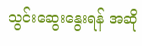သွင်းဆွေးနွေးရန် အဆို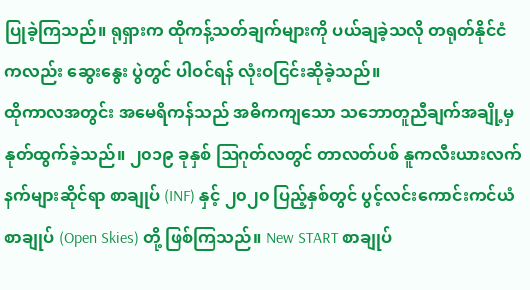ပြုခဲ့ကြသည်။ ရုရှားက ထိုကန့်သတ်ချက်များကို ပယ်ချခဲ့သလို တရုတ်နိုင်ငံကလည်း ဆွေးနွေး ပွဲတွင် ပါဝင်ရန် လုံးဝငြင်းဆိုခဲ့သည်။
ထိုကာလအတွင်း အမေရိကန်သည် အဓိကကျသော သဘောတူညီချက်အချို့မှ နုတ်ထွက်ခဲ့သည်။ ၂၀၁၉ ခုနှစ် ဩဂုတ်လတွင် တာလတ်ပစ် နူကလီးယားလက်နက်များဆိုင်ရာ စာချုပ် (INF) နှင့် ၂၀၂၀ ပြည့်နှစ်တွင် ပွင့်လင်းကောင်းကင်ယံ စာချုပ် (Open Skies) တို့ ဖြစ်ကြသည်။ New START စာချုပ်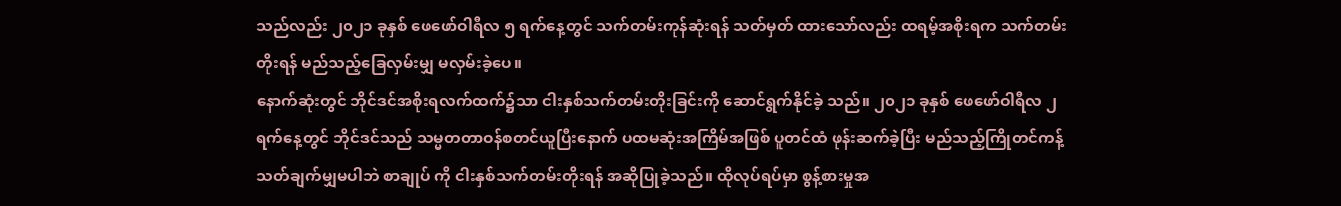သည်လည်း ၂၀၂၁ ခုနှစ် ဖေဖော်ဝါရီလ ၅ ရက်နေ့တွင် သက်တမ်းကုန်ဆုံးရန် သတ်မှတ် ထားသော်လည်း ထရမ့်အစိုးရက သက်တမ်းတိုးရန် မည်သည့်ခြေလှမ်းမျှ မလှမ်းခဲ့ပေ။
နောက်ဆုံးတွင် ဘိုင်ဒင်အစိုးရလက်ထက်၌သာ ငါးနှစ်သက်တမ်းတိုးခြင်းကို ဆောင်ရွက်နိုင်ခဲ့ သည်။ ၂၀၂၁ ခုနှစ် ဖေဖော်ဝါရီလ ၂ ရက်နေ့တွင် ဘိုင်ဒင်သည် သမ္မတတာဝန်စတင်ယူပြီးနောက် ပထမဆုံးအကြိမ်အဖြစ် ပူတင်ထံ ဖုန်းဆက်ခဲ့ပြီး မည်သည့်ကြိုတင်ကန့်သတ်ချက်မျှမပါဘဲ စာချုပ် ကို ငါးနှစ်သက်တမ်းတိုးရန် အဆိုပြုခဲ့သည်။ ထိုလုပ်ရပ်မှာ စွန့်စားမှုအ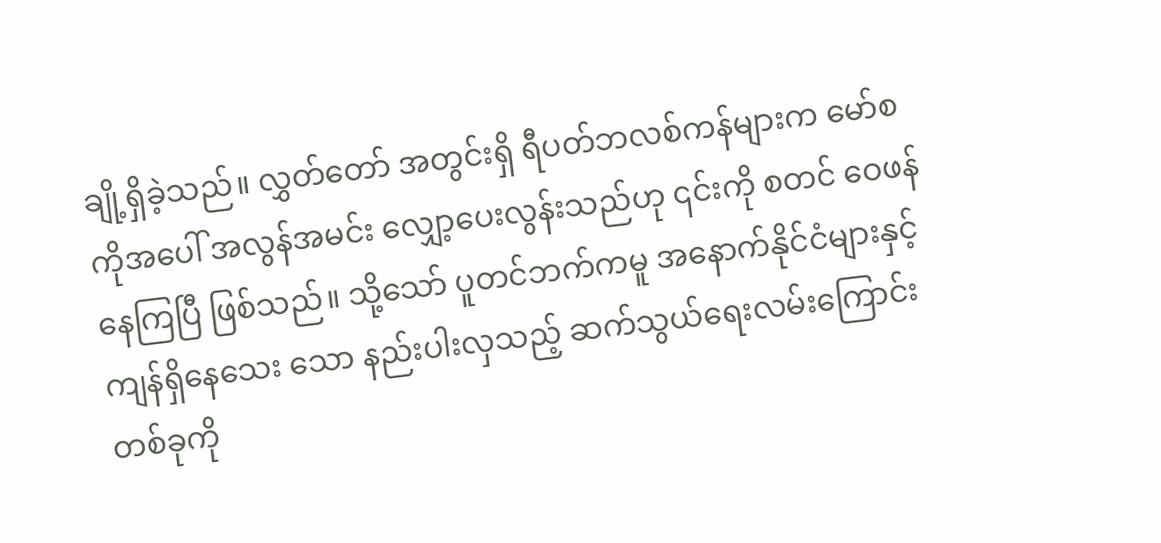ချို့ရှိခဲ့သည်။ လွှတ်တော် အတွင်းရှိ ရီပတ်ဘလစ်ကန်များက မော်စကိုအပေါ် အလွန်အမင်း လျှော့ပေးလွန်းသည်ဟု ၎င်းကို စတင် ဝေဖန်နေကြပြီ ဖြစ်သည်။ သို့သော် ပူတင်ဘက်ကမူ အနောက်နိုင်ငံများနှင့် ကျန်ရှိနေသေး သော နည်းပါးလှသည့် ဆက်သွယ်ရေးလမ်းကြောင်းတစ်ခုကို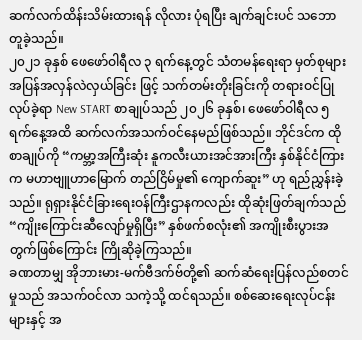ဆက်လက်ထိန်းသိမ်းထားရန် လိုလား ပုံရပြီး ချက်ချင်းပင် သဘောတူခဲ့သည်။
၂၀၂၁ ခုနှစ် ဖေဖော်ဝါရီလ ၃ ရက်နေ့တွင် သံတမန်ရေးရာ မှတ်စုများ အပြန်အလှန်လဲလှယ်ခြင်း ဖြင့် သက်တမ်းတိုးခြင်းကို တရားဝင်ပြုလုပ်ခဲ့ရာ New START စာချုပ်သည် ၂၀၂၆ ခုနှစ်၊ ဖေဖော်ဝါရီလ ၅ ရက်နေ့အထိ ဆက်လက်အသက်ဝင်နေမည်ဖြစ်သည်။ ဘိုင်ဒင်က ထိုစာချုပ်ကို “ကမ္ဘာ့အကြီးဆုံး နူကလီးယားအင်အားကြီး နှစ်နိုင်ငံကြားက မဟာဗျူဟာမြောက် တည်ငြိမ်မှု၏ ကျောက်ဆူး” ဟု ရည်ညွှန်းခဲ့သည်။ ရုရှားနိုင်ငံခြားရေးဝန်ကြီးဌာနကလည်း ထိုဆုံးဖြတ်ချက်သည် “ကျိုးကြောင်းဆီလျော်မှုရှိပြီး” နှစ်ဖက်စလုံး၏ အကျိုးစီးပွားအတွက်ဖြစ်ကြောင်း ကြိုဆိုခဲ့ကြသည်။
ခဏတာမျှ အိုဘားမား-မက်ဗီဒက်ဗ်တို့၏ ဆက်ဆံရေးပြန်လည်စတင်မှုသည် အသက်ဝင်လာ သကဲ့သို့ ထင်ရသည်။ စစ်ဆေးရေးလုပ်ငန်းများနှင့် အ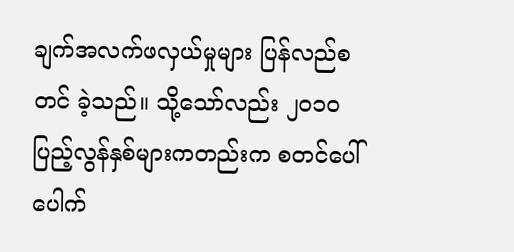ချက်အလက်ဖလှယ်မှုများ ပြန်လည်စတင် ခဲ့သည်။ သို့သော်လည်း ၂၀၁၀ ပြည့်လွန်နှစ်များကတည်းက စတင်ပေါ်ပေါက်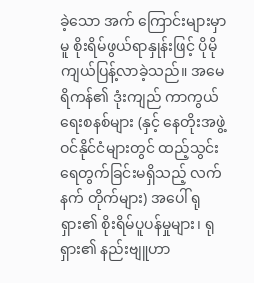ခဲ့သော အက် ကြောင်းများမှာမူ စိုးရိမ်ဖွယ်ရာနှုန်းဖြင့် ပိုမိုကျယ်ပြန့်လာခဲ့သည်။ အမေရိကန်၏ ဒုံးကျည် ကာကွယ်ရေးစနစ်များ (နှင့် နေတိုးအဖွဲ့ဝင်နိုင်ငံများတွင် ထည့်သွင်းရေတွက်ခြင်းမရှိသည့် လက်နက် တိုက်များ) အပေါ် ရုရှား၏ စိုးရိမ်ပူပန်မှုများ၊ ရုရှား၏ နည်းဗျူဟာ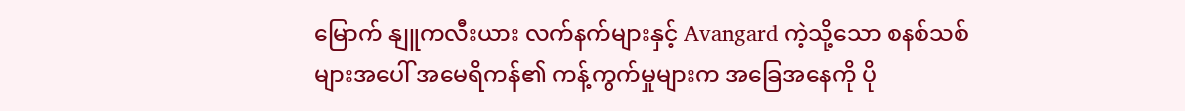မြောက် နျူကလီးယား လက်နက်များနှင့် Avangard ကဲ့သို့သော စနစ်သစ်များအပေါ် အမေရိကန်၏ ကန့်ကွက်မှုများက အခြေအနေကို ပို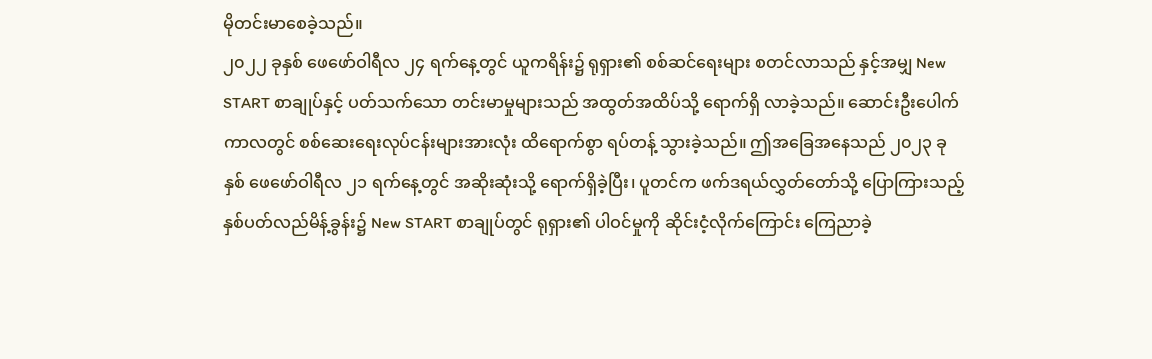မိုတင်းမာစေခဲ့သည်။
၂၀၂၂ ခုနှစ် ဖေဖော်ဝါရီလ ၂၄ ရက်နေ့တွင် ယူကရိန်း၌ ရုရှား၏ စစ်ဆင်ရေးများ စတင်လာသည် နှင့်အမျှ New START စာချုပ်နှင့် ပတ်သက်သော တင်းမာမှုများသည် အထွတ်အထိပ်သို့ ရောက်ရှိ လာခဲ့သည်။ ဆောင်းဦးပေါက်ကာလတွင် စစ်ဆေးရေးလုပ်ငန်းများအားလုံး ထိရောက်စွာ ရပ်တန့် သွားခဲ့သည်။ ဤအခြေအနေသည် ၂၀၂၃ ခုနှစ် ဖေဖော်ဝါရီလ ၂၁ ရက်နေ့တွင် အဆိုးဆုံးသို့ ရောက်ရှိခဲ့ပြီး၊ ပူတင်က ဖက်ဒရယ်လွှတ်တော်သို့ ပြောကြားသည့် နှစ်ပတ်လည်မိန့်ခွန်း၌ New START စာချုပ်တွင် ရုရှား၏ ပါဝင်မှုကို ဆိုင်းငံ့လိုက်ကြောင်း ကြေညာခဲ့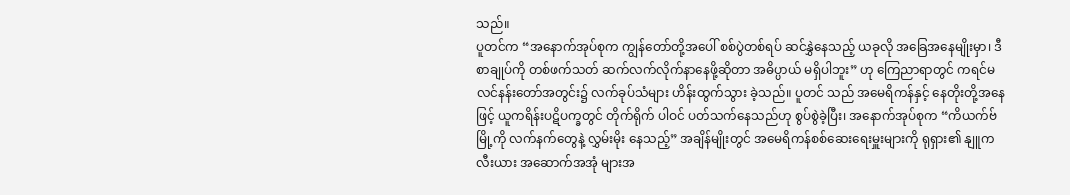သည်။
ပူတင်က “အနောက်အုပ်စုက ကျွန်တော်တို့အပေါ် စစ်ပွဲတစ်ရပ် ဆင်နွှဲနေသည့် ယခုလို အခြေအနေမျိုးမှာ၊ ဒီစာချုပ်ကို တစ်ဖက်သတ် ဆက်လက်လိုက်နာနေဖို့ဆိုတာ အဓိပ္ပာယ် မရှိပါဘူး” ဟု ကြေညာရာတွင် ကရင်မလင်နန်းတော်အတွင်း၌ လက်ခုပ်သံများ ဟိန်းထွက်သွား ခဲ့သည်။ ပူတင် သည် အမေရိကန်နှင့် နေတိုးတို့အနေဖြင့် ယူကရိန်းပဋိပက္ခတွင် တိုက်ရိုက် ပါဝင် ပတ်သက်နေသည်ဟု စွပ်စွဲခဲ့ပြီး၊ အနောက်အုပ်စုက “ကိယက်ဗ်မြို့ကို လက်နက်တွေနဲ့ လွှမ်းမိုး နေသည့်” အချိန်မျိုးတွင် အမေရိကန်စစ်ဆေးရေးမှူးများကို ရုရှား၏ နျူကလီးယား အဆောက်အအုံ များအ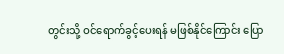တွင်းသို့ ဝင်ရောက်ခွင့်ပေးရန် မဖြစ်နိုင်ကြောင်း ပြော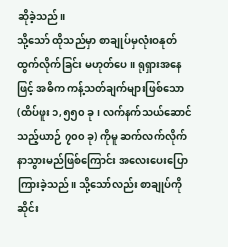ဆိုခဲ့သည်။
သို့သော် ထိုသည်မှာ စာချုပ်မှလုံးဝနုတ်ထွက်လိုက်ခြင်း မဟုတ်ပေ။ ရုရှားအနေဖြင့် အဓိက ကန့်သတ်ချက်များဖြစ်သော (ထိပ်ဖူး ၁,၅၅၀ ခု၊ လက်နက်သယ်ဆောင်သည့်ယာဉ် ၇၀၀ ခု) ကိုမူ ဆက်လက်လိုက်နာသွားမည်ဖြစ်ကြောင်း အလေးပေးပြောကြားခဲ့သည်။ သို့သော်လည်း စာချုပ်ကို ဆိုင်း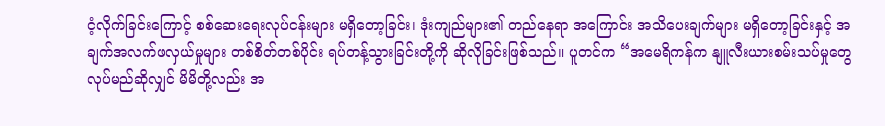ငံ့လိုက်ခြင်းကြောင့် စစ်ဆေးရေးလုပ်ငန်းများ မရှိတော့ခြင်း၊ ဒုံးကျည်များ၏ တည်နေရာ အကြောင်း အသိပေးချက်များ မရှိတော့ခြင်းနှင့် အချက်အလက်ဖလှယ်မှုများ တစ်စိတ်တစ်ပိုင်း ရပ်တန့်သွားခြင်းတို့ကို ဆိုလိုခြင်းဖြစ်သည်။ ပူတင်က “အမေရိကန်က နျူလီးယားစမ်းသပ်မှုတွေ လုပ်မည်ဆိုလျှင် မိမိတို့လည်း အ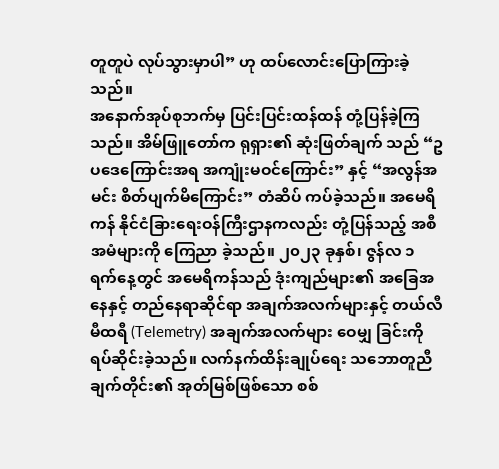တူတူပဲ လုပ်သွားမှာပါ” ဟု ထပ်လောင်းပြောကြားခဲ့သည်။
အနောက်အုပ်စုဘက်မှ ပြင်းပြင်းထန်ထန် တုံ့ပြန်ခဲ့ကြသည်။ အိမ်ဖြူတော်က ရုရှား၏ ဆုံးဖြတ်ချက် သည် “ဥပဒေကြောင်းအရ အကျုံးမဝင်ကြောင်း” နှင့် “အလွန်အမင်း စိတ်ပျက်မိကြောင်း” တံဆိပ် ကပ်ခဲ့သည်။ အမေရိကန် နိုင်ငံခြားရေးဝန်ကြီးဌာနကလည်း တုံ့ပြန်သည့် အစီအမံများကို ကြေညာ ခဲ့သည်။ ၂၀၂၃ ခုနှစ်၊ ဇွန်လ ၁ ရက်နေ့တွင် အမေရိကန်သည် ဒုံးကျည်များ၏ အခြေအနေနှင့် တည်နေရာဆိုင်ရာ အချက်အလက်များနှင့် တယ်လီမီထရီ (Telemetry) အချက်အလက်များ ဝေမျှ ခြင်းကို ရပ်ဆိုင်းခဲ့သည်။ လက်နက်ထိန်းချုပ်ရေး သဘောတူညီချက်တိုင်း၏ အုတ်မြစ်ဖြစ်သော စစ်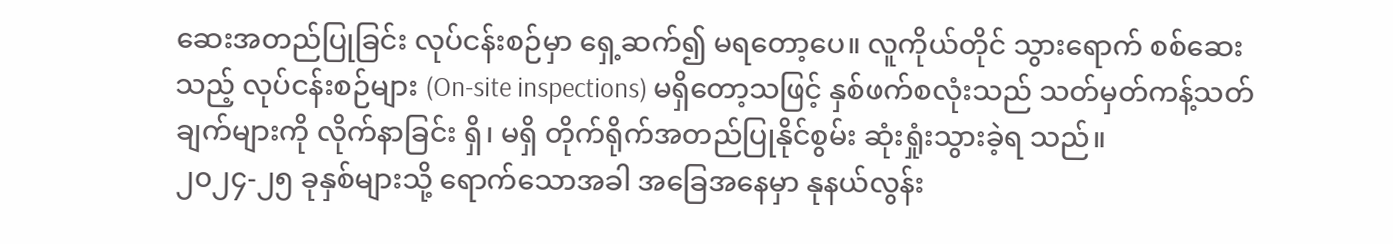ဆေးအတည်ပြုခြင်း လုပ်ငန်းစဉ်မှာ ရှေ့ဆက်၍ မရတော့ပေ။ လူကိုယ်တိုင် သွားရောက် စစ်ဆေးသည့် လုပ်ငန်းစဉ်များ (On-site inspections) မရှိတော့သဖြင့် နှစ်ဖက်စလုံးသည် သတ်မှတ်ကန့်သတ်ချက်များကို လိုက်နာခြင်း ရှိ၊ မရှိ တိုက်ရိုက်အတည်ပြုနိုင်စွမ်း ဆုံးရှုံးသွားခဲ့ရ သည်။
၂၀၂၄-၂၅ ခုနှစ်များသို့ ရောက်သောအခါ အခြေအနေမှာ နုနယ်လွန်း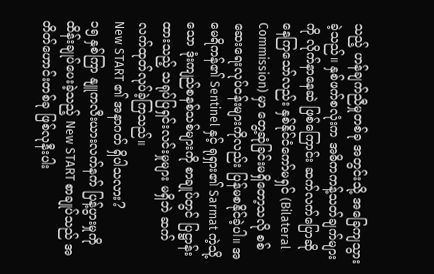သည့် ဟန်ချက်ညီမှုတစ်ခု အတွင်းသို့ အခြေကျသွားခဲ့သည်။ နှစ်ဖက်စလုံးက အဓိကကန့်သတ်ချက်များကို လိုက်နာနေဆဲ ဖြစ်ကြောင်း ဆက်လက်ပြောဆိုနေကြသော်လည်း နှစ်နိုင်ငံကော်မရှင် (Bilateral Commission) မှာ တွေ့ဆုံခြင်းမရှိတော့သလို စစ်ဆေးရေးလုပ်ငန်းများကိုလည်း ပြန်မစနိုင်ခဲ့ပါ။ အမေရိကန်၏ Sentinel နှင့် ရုရှား၏ Sarmat ကဲ့သို့သော ဒုံးကျည်စနစ်သစ်များကို စာချုပ်တွင် ပြဋ္ဌာန်းထားသည့် သရုပ်ပြရှင်းလင်းမှုများ မရှိဘဲ ဆက်လက်ထုတ်လုပ်ခဲ့ကြသည်။
New START ၏ အနာဂတ် ရှိပါသလား?
၁၅ နှစ်ကြာ နျူကလီးယားလက်နက် ပြန့်ပွားမှုကို ထိန်းချုပ်ပေးခဲ့သည့် New START စာချုပ်သည် အတိတ်ဟောင်းတစ်ခု ဖြစ်လုနီးပါး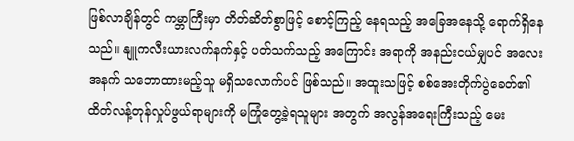ဖြစ်လာချိန်တွင် ကမ္ဘာကြီးမှာ တိတ်ဆိတ်စွာဖြင့် စောင့်ကြည့် နေရသည့် အခြေအနေသို့ ရောက်ရှိနေသည်။ နျူကလီးယားလက်နက်နှင့် ပတ်သက်သည့် အကြောင်း အရာကို အနည်းငယ်မျှပင် အလေးအနက် သဘောထားမည့်သူ မရှိသလောက်ပင် ဖြစ်သည်။ အထူးသဖြင့် စစ်အေးတိုက်ပွဲခေတ်၏ ထိတ်လန့်တုန်လှုပ်ဖွယ်ရာများကို မကြုံတွေ့ခဲ့ရသူများ အတွက် အလွန်အရေးကြီးသည့် မေး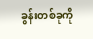ခွန်းတစ်ခုကို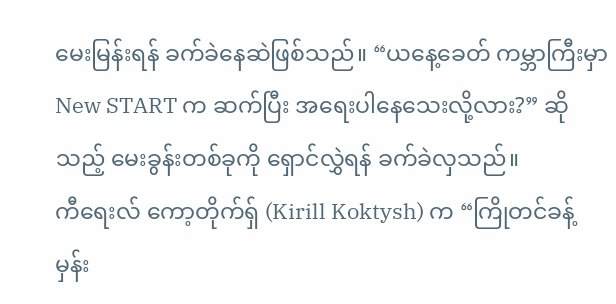မေးမြန်းရန် ခက်ခဲနေဆဲဖြစ်သည်။ “ယနေ့ခေတ် ကမ္ဘာကြီးမှာ New START က ဆက်ပြီး အရေးပါနေသေးလို့လား?” ဆိုသည့် မေးခွန်းတစ်ခုကို ရှောင်လွှဲရန် ခက်ခဲလှသည်။
ကီရေးလ် ကော့တိုက်ရှ် (Kirill Koktysh) က “ကြိုတင်ခန့်မှန်း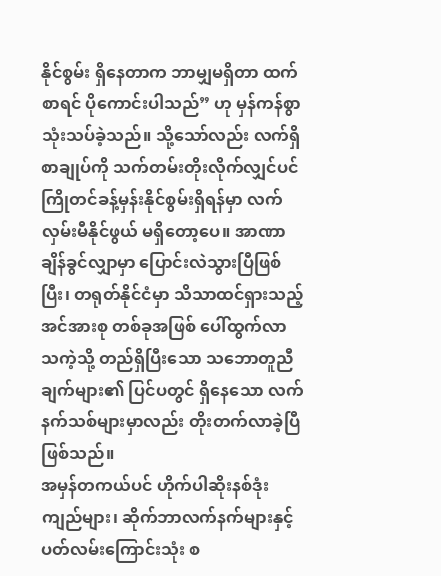နိုင်စွမ်း ရှိနေတာက ဘာမျှမရှိတာ ထက်စာရင် ပိုကောင်းပါသည်” ဟု မှန်ကန်စွာ သုံးသပ်ခဲ့သည်။ သို့သော်လည်း လက်ရှိစာချုပ်ကို သက်တမ်းတိုးလိုက်လျှင်ပင် ကြိုတင်ခန့်မှန်းနိုင်စွမ်းရှိရန်မှာ လက်လှမ်းမီနိုင်ဖွယ် မရှိတော့ပေ။ အာဏာချိန်ခွင်လျှာမှာ ပြောင်းလဲသွားပြီဖြစ်ပြီး၊ တရုတ်နိုင်ငံမှာ သိသာထင်ရှားသည့် အင်အားစု တစ်ခုအဖြစ် ပေါ်ထွက်လာသကဲ့သို့ တည်ရှိပြီးသော သဘောတူညီချက်များ၏ ပြင်ပတွင် ရှိနေသော လက်နက်သစ်များမှာလည်း တိုးတက်လာခဲ့ပြီ ဖြစ်သည်။
အမှန်တကယ်ပင် ဟိုက်ပါဆိုးနစ်ဒုံးကျည်များ၊ ဆိုက်ဘာလက်နက်များနှင့် ပတ်လမ်းကြောင်းသုံး စ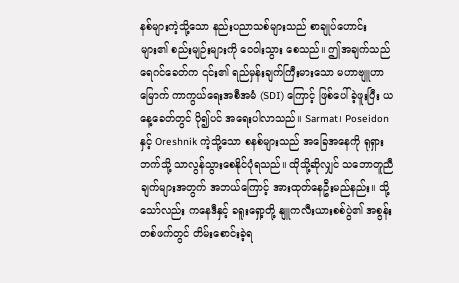နစ်များကဲ့သို့သော နည်းပညာသစ်များသည် စာချုပ်ဟောင်းများ၏ စည်းမျဉ်းများကို ဝေဝါးသွား စေသည်။ ဤအချက်သည် ရေဂင်ခေတ်က ၎င်း၏ ရည်မှန်းချက်ကြီးမားသော မဟာဗျူဟာမြောက် ကာကွယ်ရေးအစီအမံ (SDI) ကြောင့် ဖြစ်ပေါ်ခဲ့ဖူးပြီး ယနေ့ခေတ်တွင် ပို၍ပင် အရေးပါလာသည်။ Sarmat၊ Poseidon နှင့် Oreshnik ကဲ့သို့သော စနစ်များသည် အခြေအနေကို ရုရှားဘက်သို့ သာလွန်သွားစေနိုင်ပုံရသည်။ ထိုသို့ဆိုလျှင် သဘောတူညီချက်များအတွက် အဘယ်ကြောင့် အားထုတ်နေဦးမည်နည်း။ သို့သော်လည်း ကနေဒီနှင့် ခရူးရှော့တို့ နျူကလီးယားစစ်ပွဲ၏ အစွန်း တစ်ဖက်တွင် တိမ်းစောင်းခဲ့ရ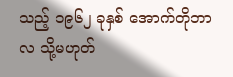သည့် ၁၉၆၂ ခုနှစ် အောက်တိုဘာလ သို့မဟုတ်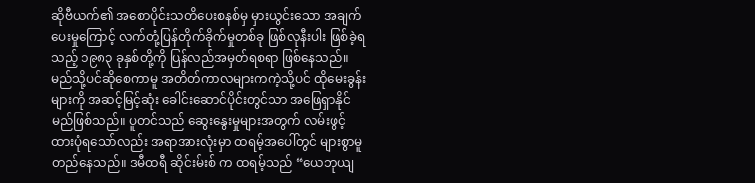ဆိုဗီယက်၏ အစောပိုင်းသတိပေးစနစ်မှ မှားယွင်းသော အချက်ပေးမှုကြောင့် လက်တုံ့ပြန်တိုက်ခိုက်မှုတစ်ခု ဖြစ်လုနီးပါး ဖြစ်ခဲ့ရသည့် ၁၉၈၃ ခုနှစ်တို့ကို ပြန်လည်အမှတ်ရစရာ ဖြစ်နေသည်။
မည်သို့ပင်ဆိုစေကာမူ အတိတ်ကာလများကကဲ့သို့ပင် ထိုမေးခွန်းများကို အဆင့်မြင့်ဆုံး ခေါင်းဆောင်ပိုင်းတွင်သာ အဖြေရှာနိုင်မည်ဖြစ်သည်။ ပူတင်သည် ဆွေးနွေးမှုများအတွက် လမ်းဖွင့် ထားပုံရသော်လည်း အရာအားလုံးမှာ ထရမ့်အပေါ်တွင် များစွာမူတည်နေသည်။ ဒမီထရီ ဆိုင်းမ်းစ် က ထရမ့်သည် “ယေဘုယျ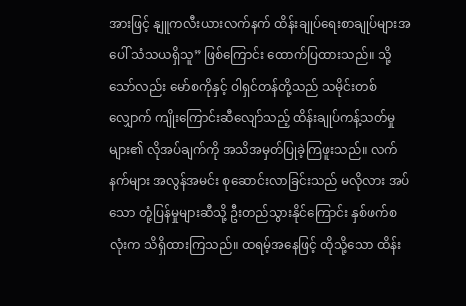အားဖြင့် နျူကလီးယားလက်နက် ထိန်းချုပ်ရေးစာချုပ်များအပေါ် သံသယရှိသူ” ဖြစ်ကြောင်း ထောက်ပြထားသည်။ သို့သော်လည်း မော်စကိုနှင့် ဝါရှင်တန်တို့သည် သမိုင်းတစ်လျှောက် ကျိုးကြောင်းဆီလျော်သည့် ထိန်းချုပ်ကန့်သတ်မှုများ၏ လိုအပ်ချက်ကို အသိအမှတ်ပြုခဲ့ကြဖူးသည်။ လက်နက်များ အလွန်အမင်း စုဆောင်းလာခြင်းသည် မလိုလား အပ်သော တုံ့ပြန်မှုများဆီသို့ ဦးတည်သွားနိုင်ကြောင်း နှစ်ဖက်စလုံးက သိရှိထားကြသည်။ ထရမ့်အနေဖြင့် ထိုသို့သော ထိန်း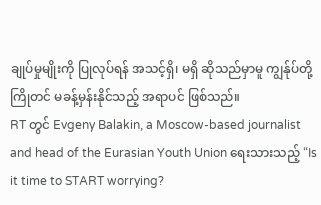ချုပ်မှုမျိုးကို ပြုလုပ်ရန် အသင့်ရှိ၊ မရှိ ဆိုသည်မှာမူ ကျွန်ုပ်တို့ ကြိုတင် မခန့်မှန်းနိုင်သည့် အရာပင် ဖြစ်သည်။
RT တွင် Evgeny Balakin, a Moscow-based journalist and head of the Eurasian Youth Union ရေးသားသည့် “Is it time to START worrying?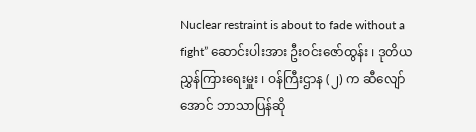Nuclear restraint is about to fade without a fight” ဆောင်းပါးအား ဦးဝင်းဇော်ထွန်း ၊ ဒုတိယညွှန်ကြားရေးမှူး ၊ ဝန်ကြီးဌာန (၂) က ဆီလျော်အောင် ဘာသာပြန်ဆို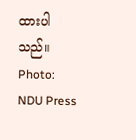ထားပါသည်။
Photo: NDU Press